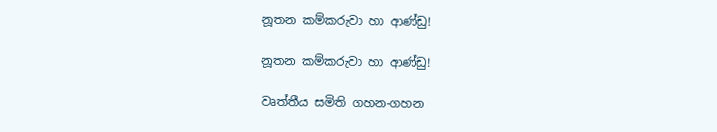නූතන කම්කරුවා හා ආණ්ඩු!

නූතන කම්කරුවා හා ආණ්ඩු!

වෘත්තීය සමිති ගහන-ගහන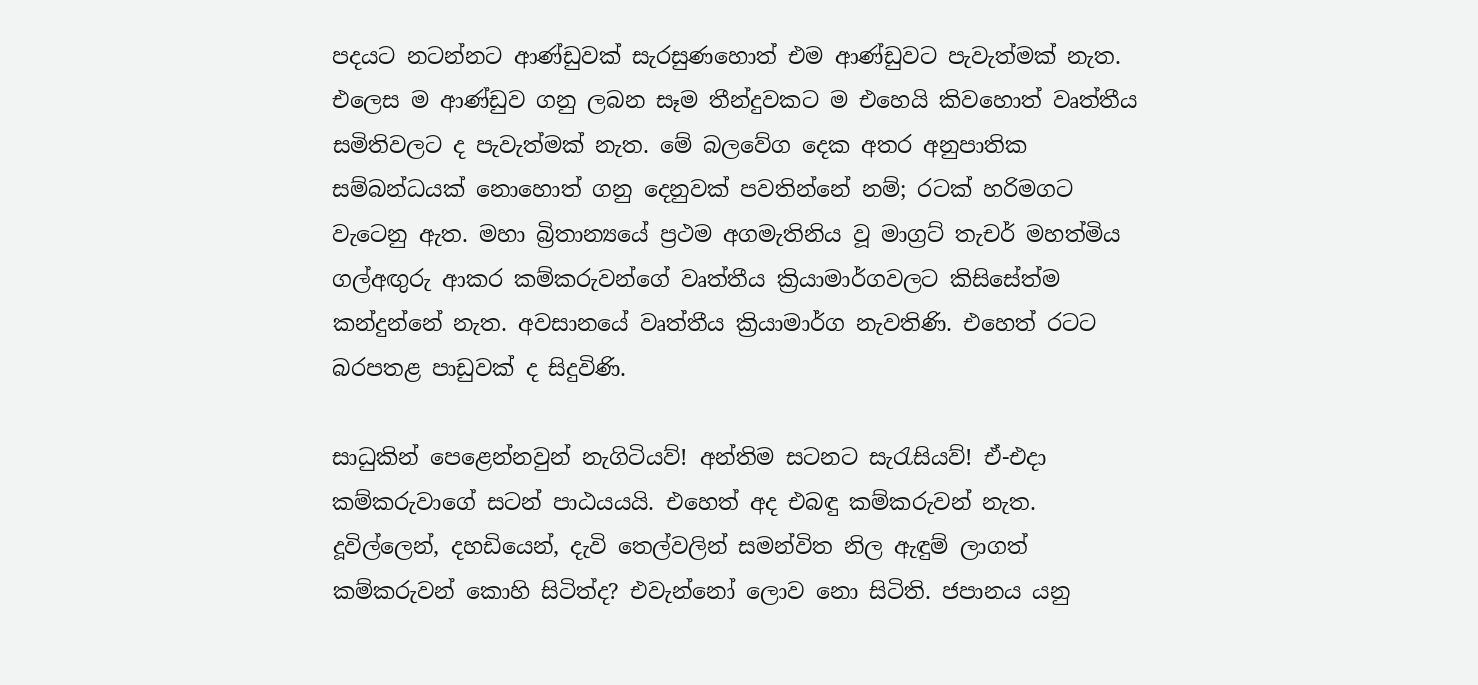පදයට නටන්නට ආණ්ඩුවක් සැරසුණහොත් එම ආණ්ඩුවට පැවැත්මක් නැත. එලෙස ම ආණ්ඩුව ගනු ලබන සෑම තීන්දුවකට ම එහෙයි කිවහොත් වෘත්තීය සමිතිවලට ද පැවැත්මක් නැත. මේ බලවේග දෙක අතර අනුපාතික සම්බන්ධයක් නොහොත් ගනු දෙනුවක් පවතින්නේ නම්; රටක් හරිමගට වැටෙනු ඇත. මහා බ්‍රිතාන්‍යයේ ප්‍රථම අගමැතිනිය වූ මාග්‍රට් තැචර් මහත්මිය ගල්අඟුරු ආකර කම්කරුවන්ගේ වෘත්තීය ක්‍රියාමාර්ගවලට කිසිසේත්ම කන්දුන්නේ නැත. අවසානයේ වෘත්තීය ක්‍රියාමාර්ග නැවතිණි. එහෙත් රටට බරපතළ පාඩුවක් ද සිදුවිණි.

සාධුකින් පෙළෙන්නවුන් නැගිටියව්! අන්තිම සටනට සැරැසියව්! ඒ-එදා කම්කරුවාගේ සටන් පාඨයයයි. එහෙත් අද එබඳු කම්කරුවන් නැත. දූවිල්ලෙන්, දහඩියෙන්, දැවි තෙල්වලින් සමන්විත නිල ඇඳුම් ලාගත් කම්කරුවන් කොහි සිටිත්ද? එවැන්නෝ ලොව නො සිටිති. ජපානය යනු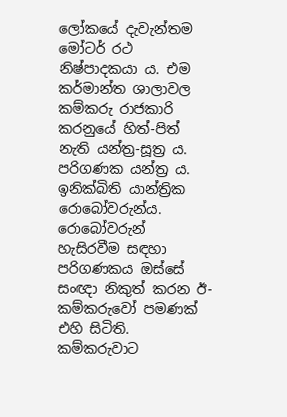ලෝකයේ දැවැන්තම මෝටර් රථ නිෂ්පාදකයා ය. එම කර්මාන්ත ශාලාවල කම්කරු රාජකාරි කරනුයේ හිත්-පිත් නැති යන්ත්‍ර-සූත්‍ර ය. පරිගණක යන්ත්‍ර ය. ඉනික්බිති යාන්ත්‍රික රොබෝවරුන්ය. රොබෝවරුන් හැසිරවීම සඳහා පරිගණකය ඔස්සේ සංඥා නිකුත් කරන ඊ-කම්කරුවෝ පමණක් එහි සිටිති. කම්කරුවාට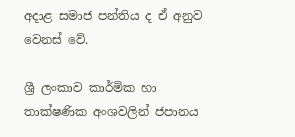අදාළ සමාජ පන්තිය ද ඒ අනුව වෙනස් වේ.

ශ්‍රී ලංකාව කාර්මික හා තාක්ෂණික අංශවලින් ජපානය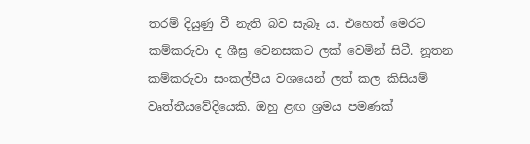තරම් දියුණු වී නැති බව සැබෑ ය. එහෙත් මෙරට කම්කරුවා ද ශීඝ්‍ර වෙනසකට ලක් වෙමින් සිටී. නූතන කම්කරුවා සංකල්පීය වශයෙන් ලත් කල කිසියම් වෘත්තීයවේදියෙකි. ඔහු ළඟ ශ්‍රමය පමණක්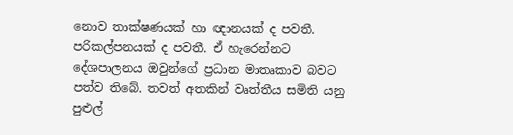නොව තාක්ෂණයක් හා ඥානයක් ද පවතී. පරිකල්පනයක් ද පවතී. ඒ හැරෙන්නට දේශපාලනය ඔවුන්ගේ ප්‍රධාන මාතෘකාව බවට පත්ව තිබේ. තවත් අතකින් වෘත්තීය සමිති යනු පුළුල්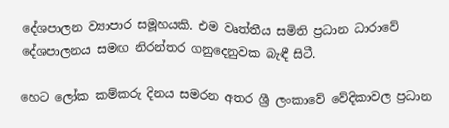දේශපාලන ව්‍යාපාර සමූහයකි. එම වෘත්තීය සමිති ප්‍රධාන ධාරාවේ දේශපාලනය සමඟ නිරන්තර ගනුදෙනුවක බැඳී සිටී.

හෙට ලෝක කම්කරු දිනය සමරන අතර ශ්‍රී ලංකාවේ වේදිකාවල ප්‍රධාන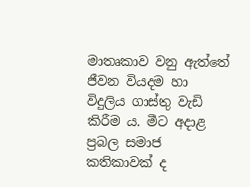මාතෘකාව වනු ඇත්තේ ජීවන වියදම හා විදුලිය ගාස්තු වැඩි කිරීම ය. මීට අදාළ ප්‍රබල සමාජ කතිකාවක් ද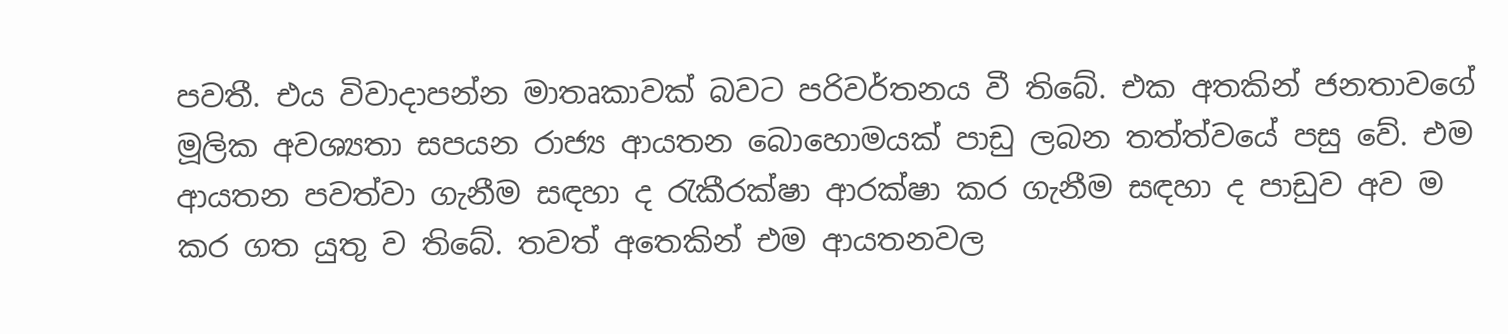පවතී. එය විවාදාපන්න මාතෘකාවක් බවට පරිවර්තනය වී තිබේ. එක අතකින් ජනතාවගේ මූලික අවශ්‍යතා සපයන රාජ්‍ය ආයතන බොහොමයක් පාඩු ලබන තත්ත්වයේ පසු වේ. එම ආයතන පවත්වා ගැනීම සඳහා ද රැකීරක්ෂා ආරක්ෂා කර ගැනීම සඳහා ද පාඩුව අව ම කර ගත යුතු ව තිබේ. තවත් අතෙකින් එම ආයතනවල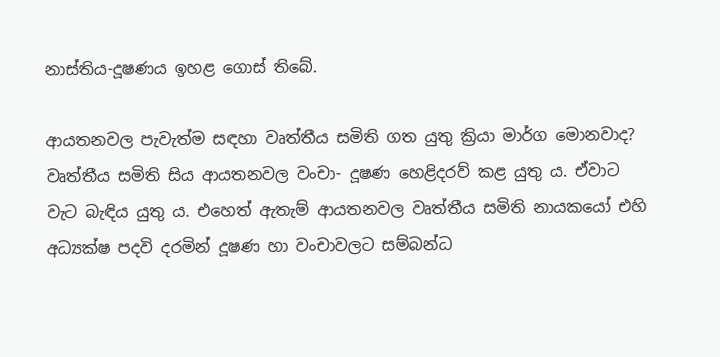නාස්තිය-දූෂණය ඉහළ ගොස් තිබේ.

ආයතනවල පැවැත්ම සඳහා වෘත්තීය සමිති ගත යුතු ක්‍රියා මාර්ග මොනවාද? වෘත්තීය සමිති සිය ආයතනවල වංචා- දූෂණ හෙළිදරව් කළ යුතු ය. ඒවාට වැට බැඳිය යුතු ය. එහෙත් ඇතැම් ආයතනවල වෘත්තීය සමිති නායකයෝ එහි අධ්‍යක්ෂ පදවි දරමින් දූෂණ හා වංචාවලට සම්බන්ධ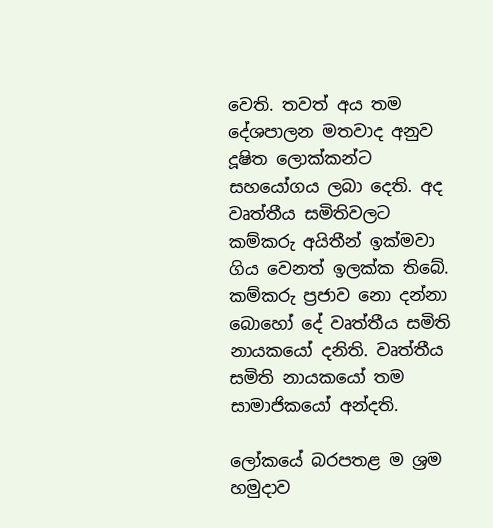වෙති. තවත් අය තම දේශපාලන මතවාද අනුව දූෂිත ලොක්කන්ට සහයෝගය ලබා දෙති. අද වෘත්තීය සමිතිවලට කම්කරු අයිතීන් ඉක්මවා ගිය වෙනත් ඉලක්ක තිබේ. කම්කරු ප්‍රජාව නො දන්නා බොහෝ දේ වෘත්තීය සමිති නායකයෝ දනිති. වෘත්තීය සමිති නායකයෝ තම සාමාජිකයෝ අන්දති.

ලෝකයේ බරපතළ ම ශ්‍රම හමුදාව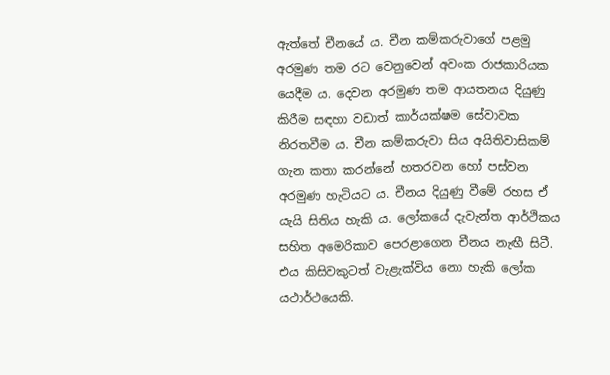ඇත්තේ චීනයේ ය. චීන කම්කරුවාගේ පළමු අරමුණ තම රට වෙනුවෙන් අවංක රාජකාරියක යෙදීම ය. දෙවන අරමුණ තම ආයතනය දියුණු කිරීම සඳහා වඩාත් කාර්යක්ෂම සේවාවක නිරතවීම ය. චීන කම්කරුවා සිය අයිතිවාසිකම් ගැන කතා කරන්නේ හතරවන හෝ පස්වන අරමුණ හැටියට ය. චීනය දියුණු වීමේ රහස ඒ යැයි සිතිය හැකි ය. ලෝකයේ දැවැන්ත ආර්ථිකය සහිත අමෙරිකාව පෙරළාගෙන චීනය නැඟී සිටී. එය කිසිවකුටත් වැළැක්විය නො හැකි ලෝක යථාර්ථයෙකි.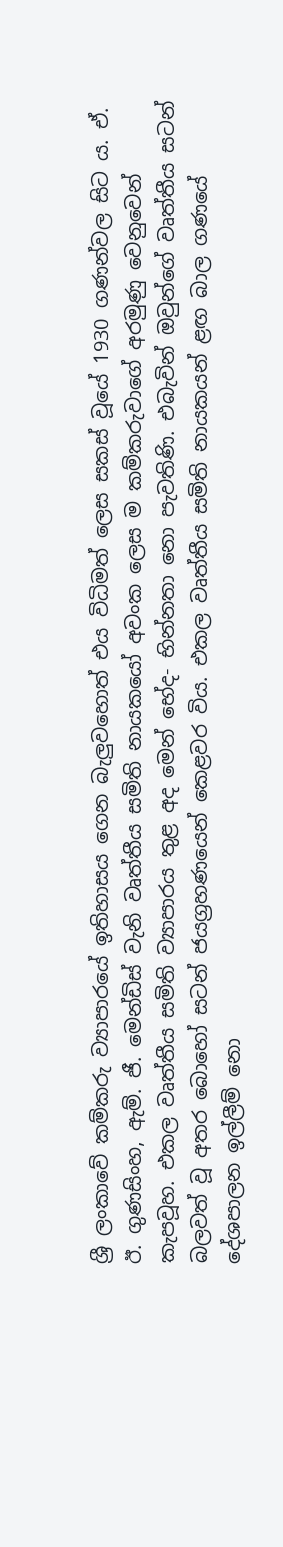ශ්‍රී ලංකාවේ කම්කරු ව්‍යාපාරයේ ඉතිහාසය ගෙන බැලුවහොත් එය විධිමත් ලෙස සකස් වූයේ 1930 ගණන්වල සිට ය. ඒ. ඊ. ගුණසිංහ, ඇම්. ජී. මෙන්ඩිස් වැනි වෘත්තීය සමිති නායකයෝ අවංක ලෙස ම කම්කරුවාගේ අරමුණු වෙනුවෙන් කැපවූහ. එකල වෘත්තීය සමිති ව්‍යාපාරය තුළ අද මෙන් භේද- භින්නතා නො පැවතිණි. එබැවින් ඔවුන්ගේ වෘත්තීය සටන් බලවත් වූ අතර බොහෝ සටන් ජයග්‍රහණයෙන් කෙළවර විය. එකල වෘත්තීය සමිති නායකයන් ළඟ බාල ගණයේ දේශපාලන ඉල්ලීම් නො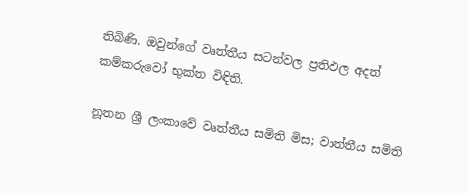තිබිණි. ඔවුන්ගේ වෘත්තීය සටන්වල ප්‍රතිඵල අදත් කම්කරුවෝ භුක්ත විඳිති.

නූතන ශ්‍රී ලංකාවේ වෘත්තීය සමිති මිස; වාත්තීය සමිති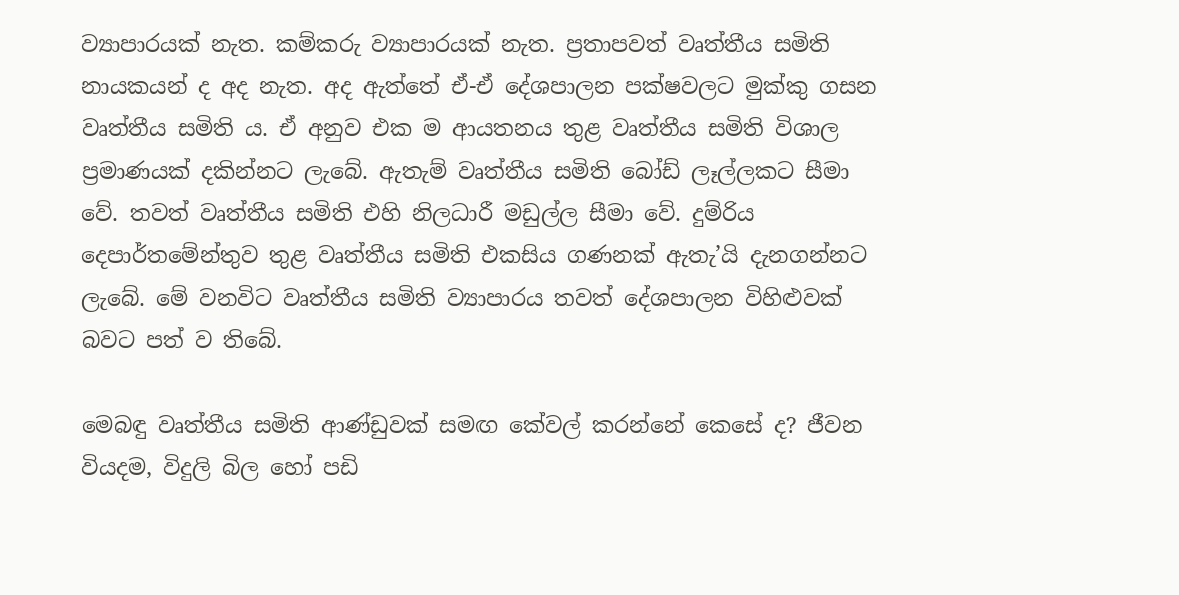ව්‍යාපාරයක් නැත. කම්කරු ව්‍යාපාරයක් නැත. ප්‍රතාපවත් වෘත්තීය සමිති නායකයන් ද අද නැත. අද ඇත්තේ ඒ-ඒ දේශපාලන පක්ෂවලට මුක්කු ගසන වෘත්තීය සමිති ය. ඒ අනුව එක ම ආයතනය තුළ වෘත්තීය සමිති විශාල ප්‍රමාණයක් දකින්නට ලැබේ. ඇතැම් වෘත්තීය සමිති බෝඩ් ලෑල්ලකට සීමා වේ. තවත් වෘත්තීය සමිති එහි නිලධාරී මඩුල්ල සීමා වේ. දුම්රිය දෙපාර්තමේන්තුව තුළ වෘත්තීය සමිති එකසිය ගණනක් ඇතැ’යි දැනගන්නට ලැබේ. මේ වනවිට වෘත්තීය සමිති ව්‍යාපාරය තවත් දේශපාලන විහිළුවක් බවට පත් ව තිබේ.

මෙබඳු වෘත්තීය සමිති ආණ්ඩුවක් සමඟ කේවල් කරන්නේ කෙසේ ද? ජීවන වියදම, විදුලි බිල හෝ පඩි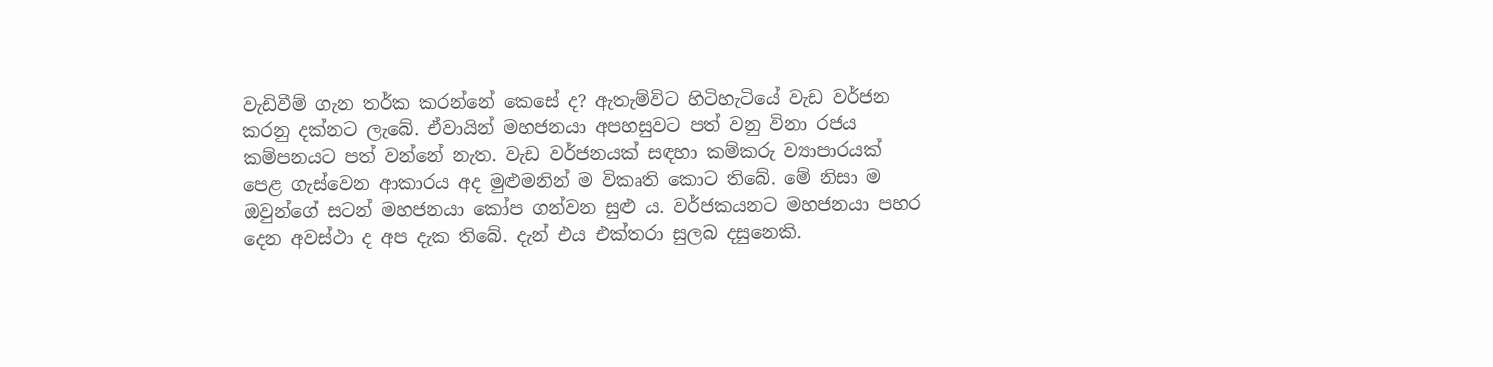වැඩිවීම් ගැන තර්ක කරන්නේ කෙසේ ද? ඇතැම්විට හිටිහැටියේ වැඩ වර්ජන කරනු දක්නට ලැබේ. ඒවායින් මහජනයා අපහසුවට පත් වනු විනා රජය කම්පනයට පත් වන්නේ නැත. වැඩ වර්ජනයක් සඳහා කම්කරු ව්‍යාපාරයක් පෙළ ගැස්වෙන ආකාරය අද මුළුමනින් ම විකෘති කොට තිබේ. මේ නිසා ම ඔවුන්ගේ සටන් මහජනයා කෝප ගන්වන සුළු ය. වර්ජකයනට මහජනයා පහර දෙන අවස්ථා ද අප දැක තිබේ. දැන් එය එක්තරා සුලබ දසුනෙකි.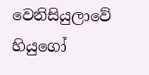වෙනිසියුලාවේ හියුගෝ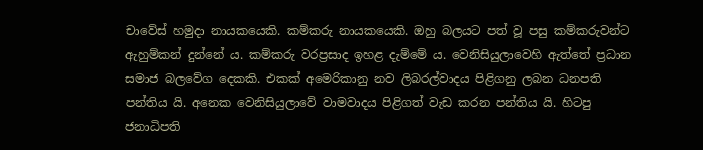චාවේස් හමුදා නායකයෙකි. කම්කරු නායකයෙකි. ඔහු බලයට පත් වූ පසු කම්කරුවන්ට ඇහුම්කන් දුන්නේ ය. කම්කරු වරප්‍රසාද ඉහළ දැම්මේ ය. වෙනිසියුලාවෙහි ඇත්තේ ප්‍රධාන සමාජ බලවේග දෙකකි. එකක් අමෙරිකානු නව ලිබරල්වාදය පිළිගනු ලබන ධනපති පන්තිය යි. අනෙක වෙනිසියුලාවේ වාමවාදය පිළිගත් වැඩ කරන පන්තිය යි. හිටපු ජනාධිපති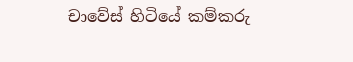චාවේස් හිටියේ කම්කරු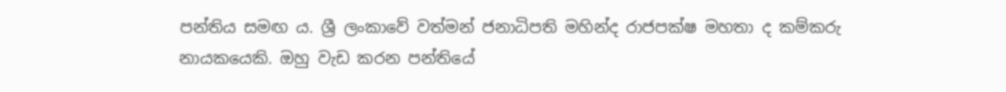පන්තිය සමඟ ය. ශ්‍රී ලංකාවේ වත්මන් ජනාධිපති මහින්ද රාජපක්ෂ මහතා ද කම්කරු නායකයෙකි. ඔහු වැඩ කරන පන්තියේ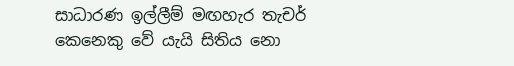සාධාරණ ඉල්ලීම් මඟහැර තැචර් කෙනෙකු වේ යැයි සිතිය නො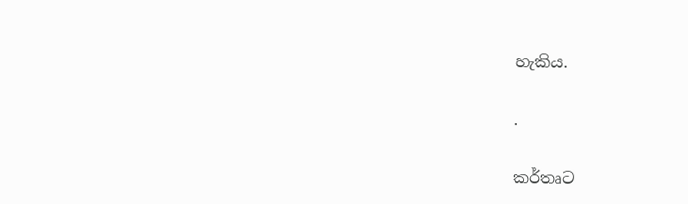හැකිය.

.

කර්තෘට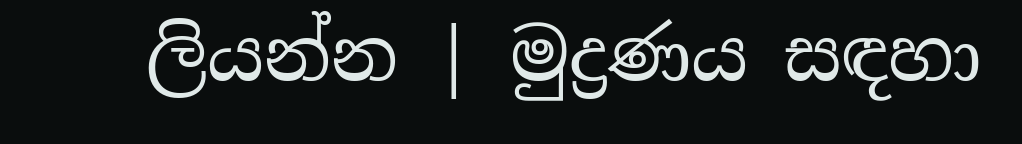ලියන්න | මුද්‍රණය සඳහා